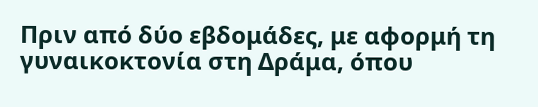Πριν από δύο εβδομάδες, με αφορμή τη γυναικοκτονία στη Δράμα, όπου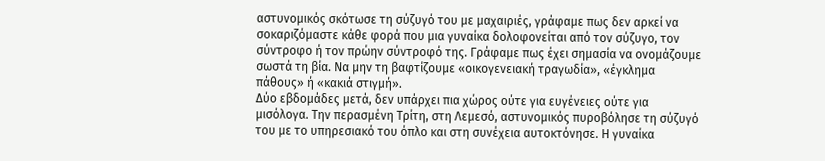αστυνομικός σκότωσε τη σύζυγό του με μαχαιριές, γράφαμε πως δεν αρκεί να σοκαριζόμαστε κάθε φορά που μια γυναίκα δολοφονείται από τον σύζυγο, τον σύντροφο ή τον πρώην σύντροφό της. Γράφαμε πως έχει σημασία να ονομάζουμε σωστά τη βία. Να μην τη βαφτίζουμε «οικογενειακή τραγωδία», «έγκλημα πάθους» ή «κακιά στιγμή».
Δύο εβδομάδες μετά, δεν υπάρχει πια χώρος ούτε για ευγένειες ούτε για μισόλογα. Την περασμένη Τρίτη, στη Λεμεσό, αστυνομικός πυροβόλησε τη σύζυγό του με το υπηρεσιακό του όπλο και στη συνέχεια αυτοκτόνησε. Η γυναίκα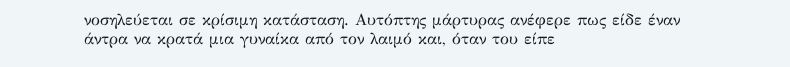νοσηλεύεται σε κρίσιμη κατάσταση. Αυτόπτης μάρτυρας ανέφερε πως είδε έναν άντρα να κρατά μια γυναίκα από τον λαιμό και, όταν του είπε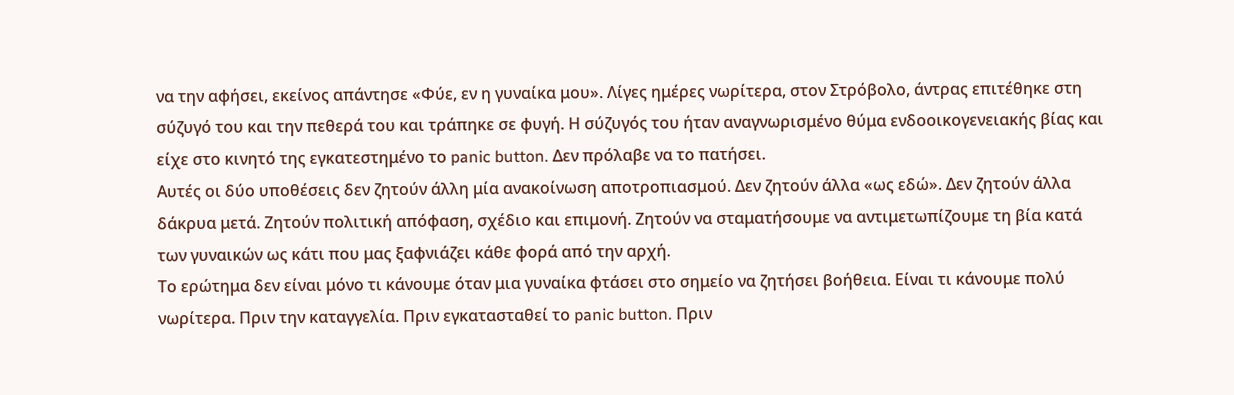να την αφήσει, εκείνος απάντησε «Φύε, εν η γυναίκα μου». Λίγες ημέρες νωρίτερα, στον Στρόβολο, άντρας επιτέθηκε στη σύζυγό του και την πεθερά του και τράπηκε σε φυγή. Η σύζυγός του ήταν αναγνωρισμένο θύμα ενδοοικογενειακής βίας και είχε στο κινητό της εγκατεστημένο το panic button. Δεν πρόλαβε να το πατήσει.
Αυτές οι δύο υποθέσεις δεν ζητούν άλλη μία ανακοίνωση αποτροπιασμού. Δεν ζητούν άλλα «ως εδώ». Δεν ζητούν άλλα δάκρυα μετά. Ζητούν πολιτική απόφαση, σχέδιο και επιμονή. Ζητούν να σταματήσουμε να αντιμετωπίζουμε τη βία κατά των γυναικών ως κάτι που μας ξαφνιάζει κάθε φορά από την αρχή.
Το ερώτημα δεν είναι μόνο τι κάνουμε όταν μια γυναίκα φτάσει στο σημείο να ζητήσει βοήθεια. Είναι τι κάνουμε πολύ νωρίτερα. Πριν την καταγγελία. Πριν εγκατασταθεί το panic button. Πριν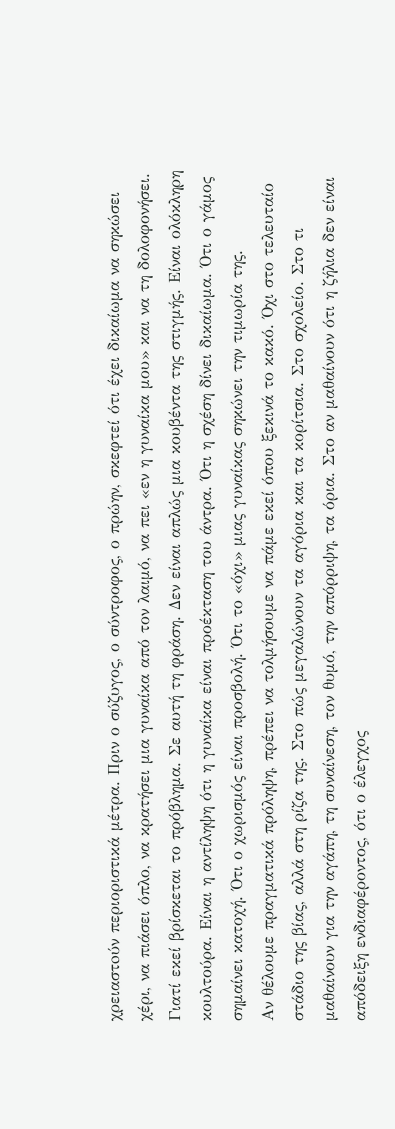χρειαστoύν περιοριστικά μέτρα. Πριν ο σύζυγος, ο σύντροφος, ο πρώην, σκεφτεί ότι έχει δικαίωμα να σηκώσει χέρι, να πιάσει όπλο, να κρατήσει μια γυναίκα από τον λαιμό, να πει «εν η γυναίκα μου» και να τη δολοφονήσει.
Γιατί εκεί βρίσκεται το πρόβλημα. Σε αυτή τη φράση. Δεν είναι απλώς μια κουβέντα της στιγμής. Είναι ολόκληρη κουλτούρα. Είναι η αντίληψη ότι η γυναίκα είναι προέκταση του άντρα. Ότι η σχέση δίνει δικαίωμα. Ότι ο γάμος σημαίνει κατοχή. Ότι ο χωρισμός είναι προσβολή. Ότι το «όχι» μιας γυναίκας σηκώνει την τιμωρία της.
Αν θέλουμε πραγματικά πρόληψη, πρέπει να τολμήσουμε να πάμε εκεί όπου ξεκινά το κακό. Όχι στο τελευταίο στάδιο της βίας, αλλά στη ρίζα της. Στο πώς μεγαλώνουν τα αγόρια και τα κορίτσια. Στο σχολείο. Στο τι μαθαίνουν για την αγάπη, τη συναίνεση, τον θυμό, την απόρριψη, τα όρια. Στο αν μαθαίνουν ότι η ζήλια δεν είναι απόδειξη ενδιαφέροντος, ότι ο έλεγχος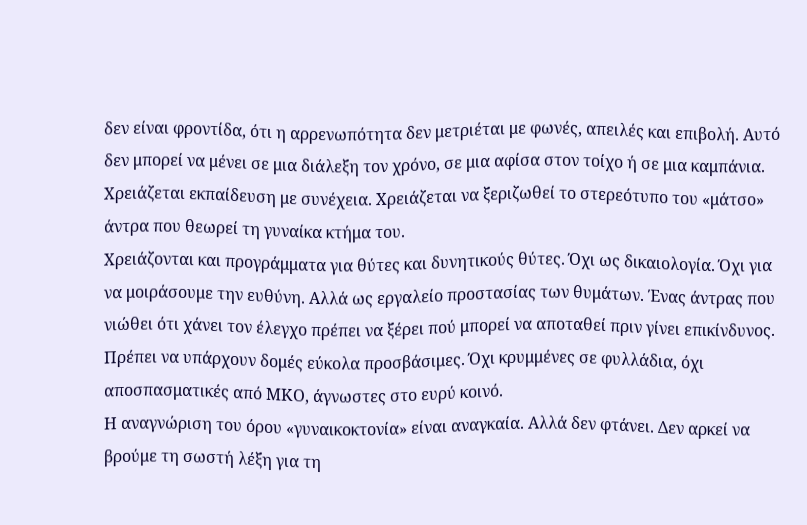δεν είναι φροντίδα, ότι η αρρενωπότητα δεν μετριέται με φωνές, απειλές και επιβολή. Αυτό δεν μπορεί να μένει σε μια διάλεξη τον χρόνο, σε μια αφίσα στον τοίχο ή σε μια καμπάνια. Χρειάζεται εκπαίδευση με συνέχεια. Χρειάζεται να ξεριζωθεί το στερεότυπο του «μάτσο» άντρα που θεωρεί τη γυναίκα κτήμα του.
Χρειάζονται και προγράμματα για θύτες και δυνητικούς θύτες. Όχι ως δικαιολογία. Όχι για να μοιράσουμε την ευθύνη. Αλλά ως εργαλείο προστασίας των θυμάτων. Ένας άντρας που νιώθει ότι χάνει τον έλεγχο πρέπει να ξέρει πού μπορεί να αποταθεί πριν γίνει επικίνδυνος. Πρέπει να υπάρχουν δομές εύκολα προσβάσιμες. Όχι κρυμμένες σε φυλλάδια, όχι αποσπασματικές από ΜΚΟ, άγνωστες στο ευρύ κοινό.
Η αναγνώριση του όρου «γυναικοκτονία» είναι αναγκαία. Αλλά δεν φτάνει. Δεν αρκεί να βρούμε τη σωστή λέξη για τη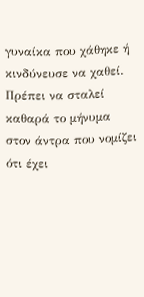γυναίκα που χάθηκε ή κινδύνευσε να χαθεί. Πρέπει να σταλεί καθαρά το μήνυμα στον άντρα που νομίζει ότι έχει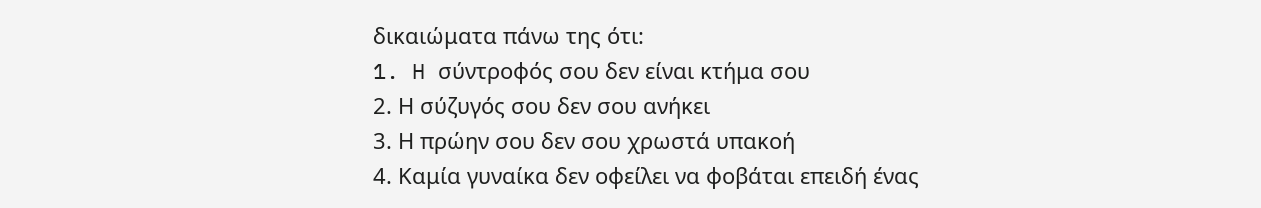δικαιώματα πάνω της ότι:
1. H σύντροφός σου δεν είναι κτήμα σου
2. Η σύζυγός σου δεν σου ανήκει
3. Η πρώην σου δεν σου χρωστά υπακοή
4. Καμία γυναίκα δεν οφείλει να φοβάται επειδή ένας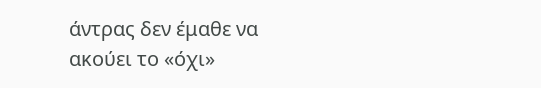άντρας δεν έμαθε να ακούει το «όχι»